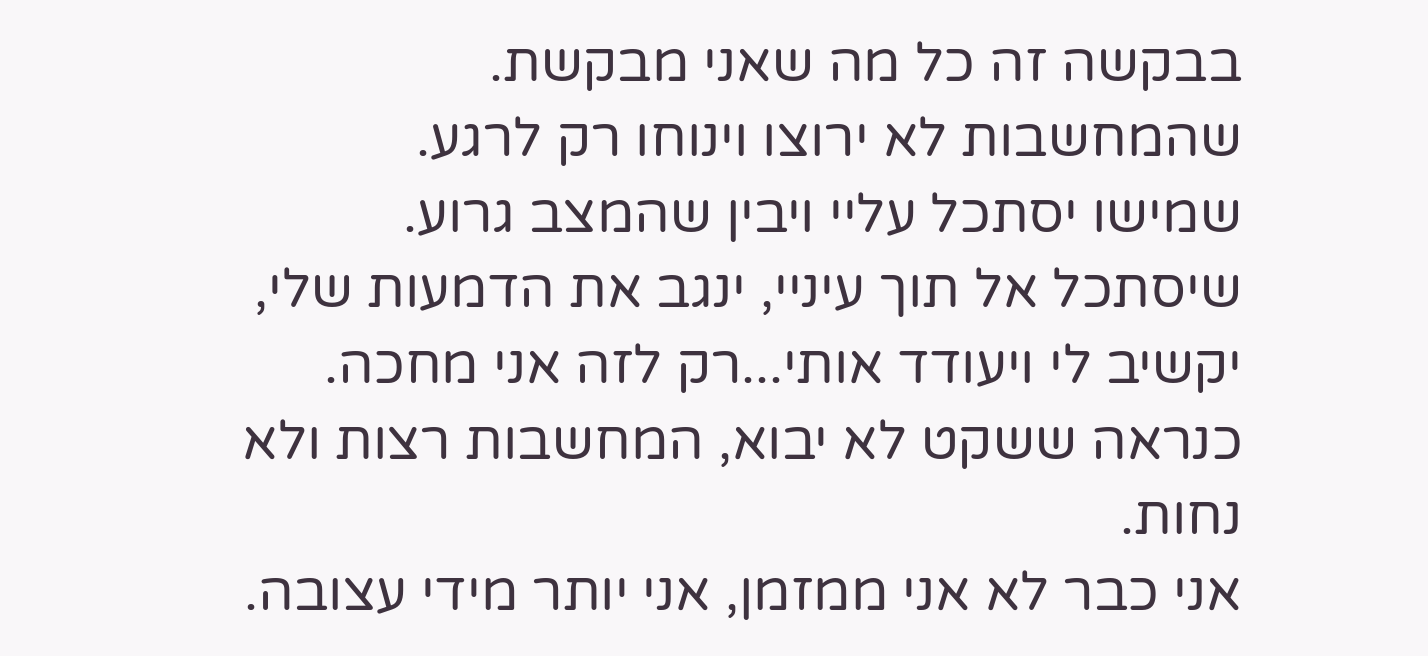בבקשה זה כל מה שאני מבקשת.
שהמחשבות לא ירוצו וינוחו רק לרגע.
שמישו יסתכל עליי ויבין שהמצב גרוע.
שיסתכל אל תוך עיניי, ינגב את הדמעות שלי, יקשיב לי ויעודד אותי...רק לזה אני מחכה.
כנראה ששקט לא יבוא, המחשבות רצות ולא נחות.
אני כבר לא אני ממזמן, אני יותר מידי עצובה.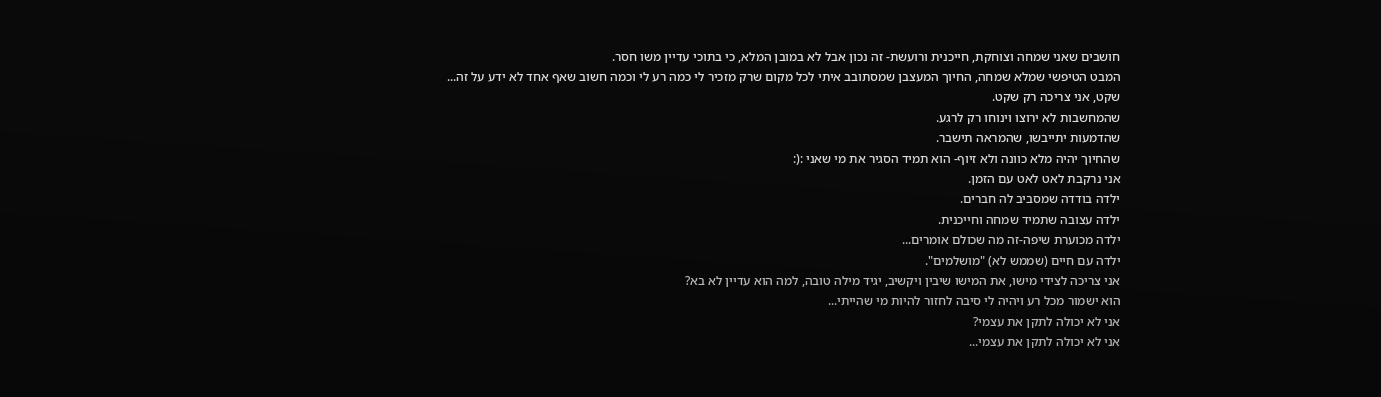חושבים שאני שמחה וצוחקת, חייכנית ורועשת- זה נכון אבל לא במובן המלא, כי בתוכי עדיין משו חסר.
המבט הטיפשי שמלא שמחה, החיוך המעצבן שמסתובב איתי לכל מקום שרק מזכיר לי כמה רע לי וכמה חשוב שאף אחד לא ידע על זה...
שקט, אני צריכה רק שקט.
שהמחשבות לא ירוצו וינוחו רק לרגע.
שהדמעות יתייבשו, שהמראה תישבר.
שהחיוך יהיה מלא כוונה ולא זיוף- הוא תמיד הסגיר את מי שאני :(:
אני נרקבת לאט לאט עם הזמן.
ילדה בודדה שמסביב לה חברים.
ילדה עצובה שתמיד שמחה וחייכנית.
ילדה מכוערת שיפה-זה מה שכולם אומרים...
ילדה עם חיים (שממש לא) "מושלמים".
אני צריכה לצידי מישו, את המישו שיבין ויקשיב, יגיד מילה טובה, למה הוא עדיין לא בא?
הוא ישמור מכל רע ויהיה לי סיבה לחזור להיות מי שהייתי...
אני לא יכולה לתקן את עצמי?
אני לא יכולה לתקן את עצמי...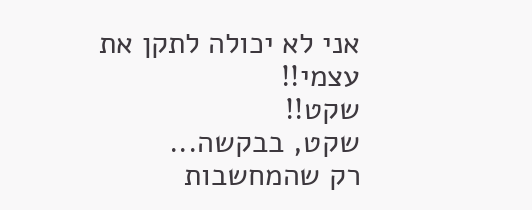אני לא יכולה לתקן את עצמי!!
שקט!!
שקט, בבקשה...
רק שהמחשבות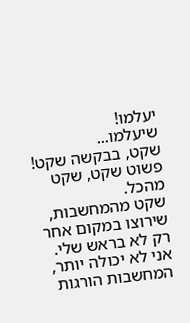יעלמו!
שיעלמו...
שקט, בבקשה שקט!
פשוט שקט, שקט מהכל.
שקט מהמחשבות, שירוצו במקום אחר רק לא בראש שלי.
אני לא יכולה יותר,
המחשבות הורגות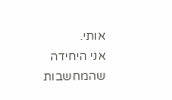אותי.
אני היחידה שהמחשבות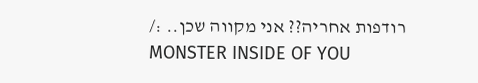רודפות אחריה?? אני מקווה שכן.. :/
MONSTER INSIDE OF YOU